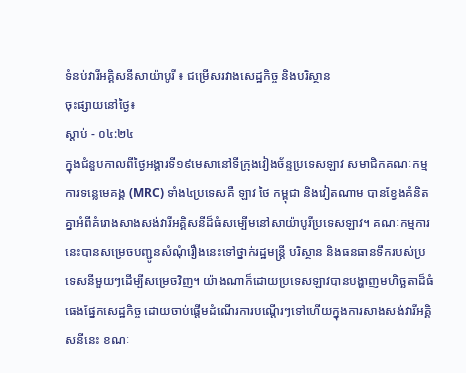ទំនប់វារីអគ្គិសនីសាយ៉ាបូរី ៖ ជម្រើសរវាងសេដ្ឋកិច្ច និងបរិស្ថាន
ចុះផ្សាយនៅថ្ងៃ៖
ស្តាប់ - ០៤:២៤
ក្នុងជំនួបកាលពីថ្ងៃអង្គារទី១៩មេសានៅទីក្រុងវៀងច័ន្ទប្រទេសឡាវ សមាជិកគណៈកម្មការទន្លេមេគង្គ (MRC) ទាំង៤ប្រទេសគឺ ឡាវ ថៃ កម្ពុជា និងវៀតណាម បានខ្វែងគំនិតគ្នាអំពីគំរោងសាងសង់វារីអគ្គិសនីដ៏ធំសម្បើមនៅសាយ៉ាបូរីប្រទេសឡាវ។ គណៈកម្មការនេះបានសម្រេចបញ្ជូនសំណុំរឿងនេះទៅថ្នាក់រដ្ឋមន្ត្រី បរិស្ថាន និងធនធានទឹករបស់ប្រទេសនីមួយៗដើម្បីសម្រេចវិញ។ យ៉ាងណាក៏ដោយប្រទេសឡាវបានបង្ហាញមហិច្ឆតាដ៏ធំធេងផ្នែកសេដ្ឋកិច្ច ដោយចាប់ផ្តើមដំណើរការបណ្តើរៗទៅហើយក្នុងការសាងសង់វារីអគ្គិសនីនេះ ខណៈ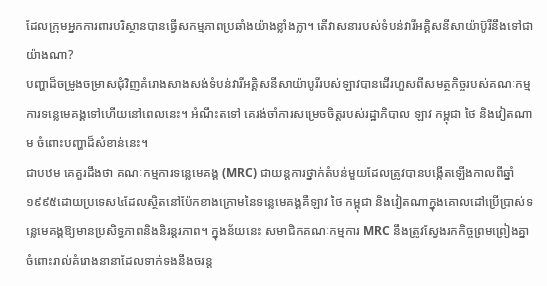ដែលក្រុមអ្នកការពារបរិស្ថានបានធ្វើសកម្មភាពប្រឆាំងយ៉ាងខ្លាំងក្លា។ តើវាសនារបស់ទំបន់វារីអគ្គិសនីសាយ៉ាប៊ូរីនឹងទៅជាយ៉ាងណា?
បញ្ហាដ៏ចម្រូងចម្រាសជុំវិញគំរោងសាងសង់ទំបន់វារីអគ្គិសនីសាយ៉ាបូរីរបស់ឡាវបានដើរហួសពីសមត្ថកិច្ចរបស់គណៈកម្មការទន្លេមេគង្គទៅហើយនៅពេលនេះ។ អំណឹះតទៅ គេរង់ចាំការសម្រេចចិត្តរបស់រដ្ឋាភិបាល ឡាវ កម្ពុជា ថៃ និងវៀតណាម ចំពោះបញ្ហាដ៏សំខាន់នេះ។
ជាបឋម គេគួរដឹងថា គណៈកម្មការទន្លេមេគង្គ (MRC) ជាយន្តការថ្នាក់តំបន់មួយដែលត្រូវបានបង្កើតឡើងកាលពីឆ្នាំ១៩៩៥ដោយប្រទេស៤ដែលស្ថិតនៅប៉ែកខាងក្រោមនៃទន្លេមេគង្គគឺឡាវ ថៃ កម្ពុជា និងវៀតណាក្នុងគោលដៅប្រើប្រាស់ទន្លេមេគង្គឱ្យមានប្រសិទ្ធភាពនិងនិរន្តរភាព។ ក្នុងន័យនេះ សមាជិកគណៈកម្មការ MRC នឹងត្រូវស្វែងរកកិច្ចព្រមព្រៀងគ្នាចំពោះរាល់គំរោងនានាដែលទាក់ទងនឹងចរន្ត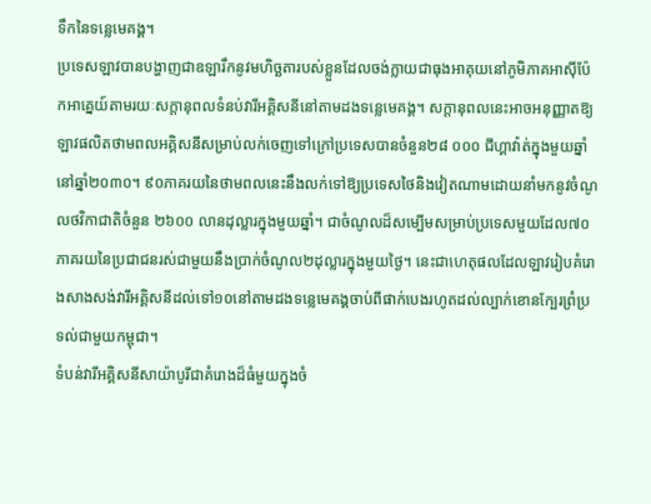ទឹកនៃទន្លេមេគង្គ។
ប្រទេសឡាវបានបង្ហាញជាឧឡារឹកនូវមហិច្ឆតារបស់ខ្លួនដែលចង់ក្លាយជាធុងអាគុយនៅភូមិភាគអាស៊ីប៉ែកអាគ្នេយ៍តាមរយៈសក្តានុពលទំនប់វារីអគ្គិសនីនៅតាមដងទន្លេមេគង្គ។ សក្តានុពលនេះអាចអនុញ្ញាតឱ្យឡាវផលិតថាមពលអគ្គិសនីសម្រាប់លក់ចេញទៅក្រៅប្រទេសបានចំនួន២៨ ០០០ ជីហ្គាវ៉ាត់ក្នុងមួយឆ្នាំ នៅឆ្នាំ២០៣០។ ៩០ភាគរយនៃថាមពលនេះនឹងលក់ទៅឱ្យប្រទេសថៃនិងវៀតណាមដោយនាំមកនូវចំណូលថវិកាជាតិចំនួន ២៦០០ លានដុល្លារក្នុងមួយឆ្នាំ។ ជាចំណូលដ៏សម្បើមសម្រាប់ប្រទេសមួយដែល៧០ភាគរយនៃប្រជាជនរស់ជាមួយនឹងប្រាក់ចំណូល២ដុល្លារក្នុងមួយថ្ងៃ។ នេះជាហេតុផលដែលឡាវរៀបគំរោងសាងសង់វារីអគ្គិសនីដល់ទៅ១០នៅតាមដងទន្លេមេគង្គចាប់ពីផាក់បេងរហូតដល់ល្បាក់ខោនក្បែរព្រំប្រទល់ជាមួយកម្ពុជា។
ទំបន់វារីអគ្គិសនីសាយ៉ាបូរីជាគំរោងដ៏ធំមួយក្នុងចំ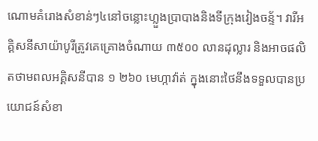ណោមគំរោងសំខាន់ៗ៤នៅចន្លោះហ្លួងប្រាបាងនិងទីក្រុងវៀងចន្ទ័។ វារីអគ្គិសនីសាយ៉ាបូរីត្រូវគេគ្រោងចំណាយ ៣៥០០ លានដុល្លារ និងអាចផលិតថាមពលអគ្គិសនីបាន ១ ២៦០ មេហ្កាវ៉ាត់ ក្នុងនោះថៃនឹងទទួលបានប្រយោជន៍សំខា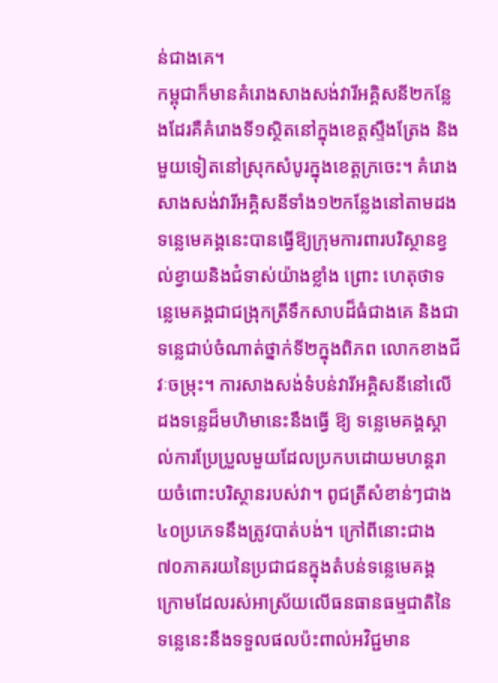ន់ជាងគេ។
កម្ពុជាក៏មានគំរោងសាងសង់វារីអគ្គិសនី២កន្លែងដែរគឺគំរោងទី១ស្ថិតនៅក្នុងខេត្តស្ទឹងត្រែង និងមួយទៀតនៅស្រុកសំបូរក្នុងខេត្តក្រចេះ។ គំរោងសាងសង់វារីអគ្គិសនីទាំង១២កន្លែងនៅតាមដងទន្លេមេគង្គនេះបានធ្វើឱ្យក្រុមការពារបរិស្ថានខ្វល់ខ្វាយនិងជំទាស់យ៉ាងខ្លាំង ព្រោះ ហេតុថាទន្លេមេគង្គជាជង្រុកត្រីទឹកសាបដ៏ធំជាងគេ និងជាទន្លេជាប់ចំណាត់ថ្នាក់ទី២ក្នុងពិភព លោកខាងជីវៈចម្រុះ។ ការសាងសង់ទំបន់វារីអគ្គិសនីនៅលើដងទន្លេដ៏មហិមានេះនឹងធ្វើ ឱ្យ ទន្លេមេគង្គស្គាល់ការប្រែប្រួលមួយដែលប្រកបដោយមហន្តរាយចំពោះបរិស្ថានរបស់វា។ ពូជត្រីសំខាន់ៗជាង៤០ប្រភេទនឹងត្រូវបាត់បង់។ ក្រៅពីនោះជាង៧០ភាគរយនៃប្រជាជនក្នុងតំបន់ទន្លេមេគង្គក្រោមដែលរស់អាស្រ័យលើធនធានធម្មជាតិនៃទន្លេនេះនឹងទទួលផលប៉ះពាល់អវិជ្ជមាន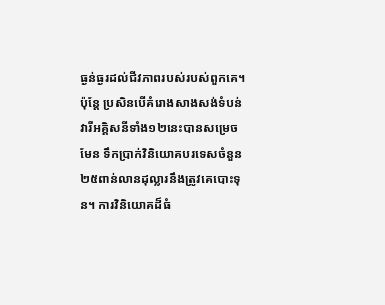ធ្ងន់ធ្ងរដល់ជីវភាពរបស់របស់ពួកគេ។
ប៉ុន្តែ ប្រសិនបើគំរោងសាងសង់ទំបន់វារីអគ្គិសនីទាំង១២នេះបានសម្រេចមែន ទឹកប្រាក់វិនិយោគបរទេសចំនួន២៥ពាន់លានដុល្លារនឹងត្រូវគេបោះទុន។ ការវិនិយោគដ៏ធំ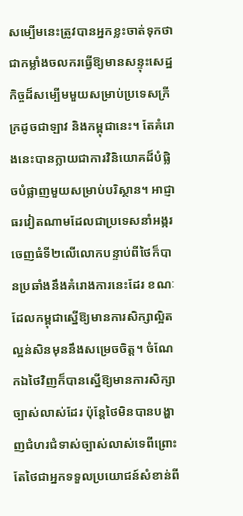សម្បើមនេះត្រូវបានអ្នកខ្លះចាត់ទុកថាជាកម្លាំងចលករធ្វើឱ្យមានសន្ទុះសេដ្ឋកិច្ចដ៏សម្បើមមួយសម្រាប់ប្រទេសក្រីក្រដូចជាឡាវ និងកម្ពុជានេះ។ តែគំរោងនេះបានក្លាយជាការវិនិយោគដ៏បំផ្លិចបំផ្លាញមួយសម្រាប់បរិស្ថាន។ អាជ្ញាធរវៀតណាមដែលជាប្រទេសនាំអង្ករចេញធំទី២លើលោកបន្ទាប់ពីថៃក៏បានប្រឆាំងនឹងគំរោងការនេះដែរ ខណៈដែលកម្ពុជាស្នើឱ្យមានការសិក្សាល្អិតល្អន់សិនមុននឹងសម្រេចចិត្ត។ ចំណែកឯថៃវិញក៏បានស្នើឱ្យមានការសិក្សាច្បាស់លាស់ដែរ ប៉ុន្តែថៃមិនបានបង្ហាញជំហរជំទាស់ច្បាស់លាស់ទេពីព្រោះតែថៃជាអ្នកទទួលប្រយោជន៍សំខាន់ពី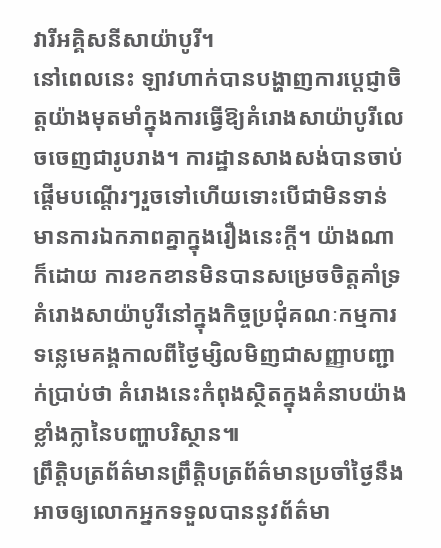វារីអគ្គិសនីសាយ៉ាបូរី។
នៅពេលនេះ ឡាវហាក់បានបង្ហាញការប្តេជ្ញាចិត្តយ៉ាងមុតមាំក្នុងការធ្វើឱ្យគំរោងសាយ៉ាបូរីលេចចេញជារូបរាង។ ការដ្ឋានសាងសង់បានចាប់ផ្តើមបណ្តើរៗរួចទៅហើយទោះបើជាមិនទាន់មានការឯកភាពគ្នាក្នុងរឿងនេះក្តី។ យ៉ាងណាក៏ដោយ ការខកខានមិនបានសម្រេចចិត្តគាំទ្រគំរោងសាយ៉ាបូរីនៅក្នុងកិច្ចប្រជុំគណៈកម្មការទន្លេមេគង្គកាលពីថ្ងៃម្សិលមិញជាសញ្ញាបញ្ជាក់ប្រាប់ថា គំរោងនេះកំពុងស្ថិតក្នុងគំនាបយ៉ាងខ្លាំងក្លានៃបញ្ហាបរិស្ថាន៕
ព្រឹត្តិបត្រព័ត៌មានព្រឹត្តិបត្រព័ត៌មានប្រចាំថ្ងៃនឹងអាចឲ្យលោកអ្នកទទួលបាននូវព័ត៌មា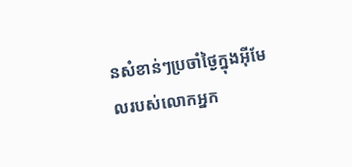នសំខាន់ៗប្រចាំថ្ងៃក្នុងអ៊ីមែលរបស់លោកអ្នក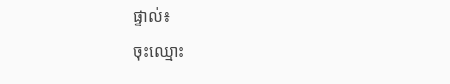ផ្ទាល់៖
ចុះឈ្មោះ